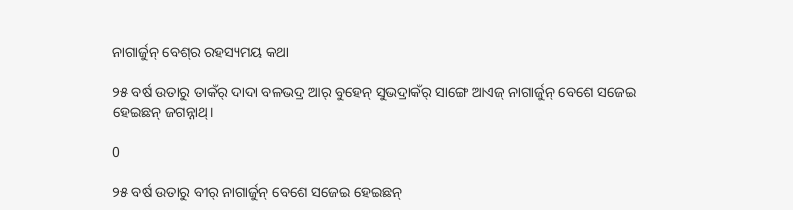ନାଗାର୍ଜୁନ୍ ବେଶ୍‌ର ରହସ୍ୟମୟ କଥା

୨୫ ବର୍ଷ ଉତାରୁ ତାକଁର୍ ଦାଦା ବଳଭଦ୍ର ଆର୍ ବୁହେନ୍ ସୁଭଦ୍ରାକଁର୍ ସାଙ୍ଗେ ଆଏଜ୍ ନାଗାର୍ଜୁନ୍ ବେଶେ ସଜେଇ ହେଇଛନ୍ ଜଗନ୍ନାଥ୍।

0

୨୫ ବର୍ଷ ଉତାରୁ ବୀର୍ ନାଗାର୍ଜୁନ୍ ବେଶେ ସଜେଇ ହେଇଛନ୍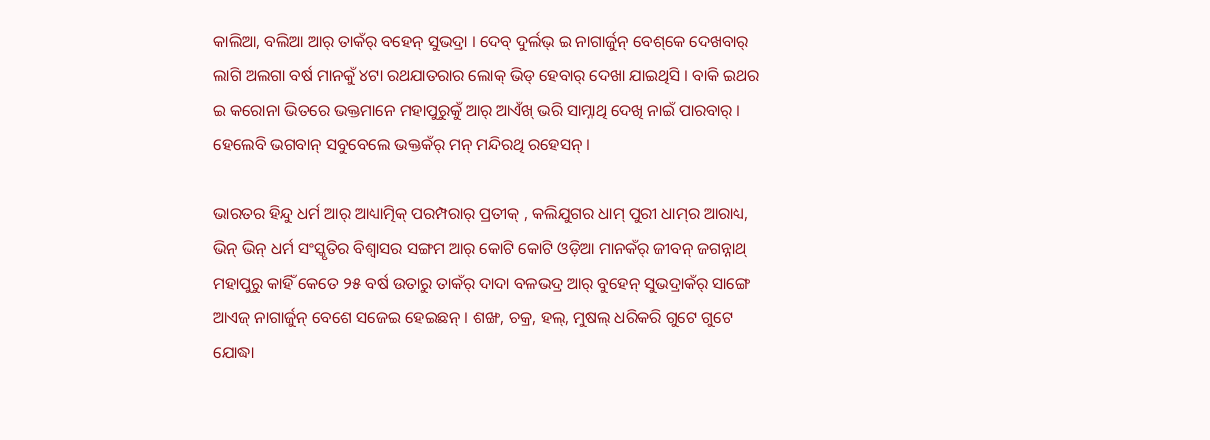କାଲିଆ, ବଲିଆ ଆର୍ ତାକଁର୍ ବହେନ୍ ସୁଭଦ୍ରା । ଦେବ୍ ଦୁର୍ଲଭ୍ ଇ ନାଗାର୍ଜୁନ୍ ବେଶ୍‌କେ ଦେଖବାର୍ ଲାଗି ଅଲଗା ବର୍ଷ ମାନକୁଁ ୪ଟା ରଥଯାତରାର ଲୋକ୍ ଭିଡ୍ ହେବାର୍ ଦେଖା ଯାଇଥିସି । ବାକି ଇଥର ଇ କରୋନା ଭିତରେ ଭକ୍ତମାନେ ମହାପୁରୁକୁଁ ଆର୍ ଆଏଁଖ୍ ଭରି ସାମ୍ନାଥି ଦେଖି ନାଇଁ ପାରବାର୍ । ହେଲେବି ଭଗବାନ୍ ସବୁବେଲେ ଭକ୍ତକଁର୍ ମନ୍ ମନ୍ଦିରଥି ରହେସନ୍ ।

ଭାରତର ହିନ୍ଦୁ ଧର୍ମ ଆର୍ ଆଧ୍ୟାତ୍ମିକ୍ ପରମ୍ପରାର୍ ପ୍ରତୀକ୍ , କଲିଯୁଗର ଧାମ୍ ପୁରୀ ଧାମ୍‌ର ଆରାଧ୍ୟ, ଭିନ୍ ଭିନ୍ ଧର୍ମ ସଂସ୍କୃତିର ବିଶ୍ୱାସର ସଙ୍ଗମ ଆର୍ କୋଟି କୋଟି ଓଡ଼ିଆ ମାନକଁର୍ ଜୀବନ୍ ଜଗନ୍ନାଥ୍ ମହାପୁରୁ କାହିଁ କେତେ ୨୫ ବର୍ଷ ଉତାରୁ ତାକଁର୍ ଦାଦା ବଳଭଦ୍ର ଆର୍ ବୁହେନ୍ ସୁଭଦ୍ରାକଁର୍ ସାଙ୍ଗେ ଆଏଜ୍ ନାଗାର୍ଜୁନ୍ ବେଶେ ସଜେଇ ହେଇଛନ୍ । ଶଙ୍ଖ, ଚକ୍ର, ହଲ୍, ମୁଷଲ୍ ଧରିକରି ଗୁଟେ ଗୁଟେ ଯୋଦ୍ଧା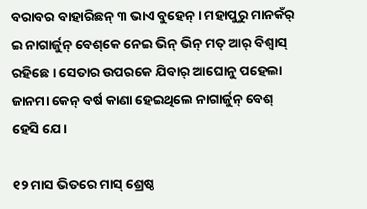ବରାବର ବାହାରିଛନ୍ ୩ ଭାଏ ବୁହେନ୍ । ମହାପୁରୁ ମାନକଁର୍ ଇ ନାଗାର୍ଜୁନ୍ ବେଶ୍‌କେ ନେଇ ଭିନ୍ ଭିନ୍ ମତ୍ ଆର୍ ବିଶ୍ୱାସ୍ ରହିଛେ । ସେତାର ଉପରକେ ଯିବାର୍ ଆଘୋନୁ ପହେଲା ଜାନମା କେନ୍ ବର୍ଷ କାଣା ହେଇଥିଲେ ନାଗାର୍ଜୁନ୍ ବେଶ୍ ହେସି ଯେ ।

୧୨ ମାସ ଭିତରେ ମାସ୍ ଶ୍ରେଷ୍ଠ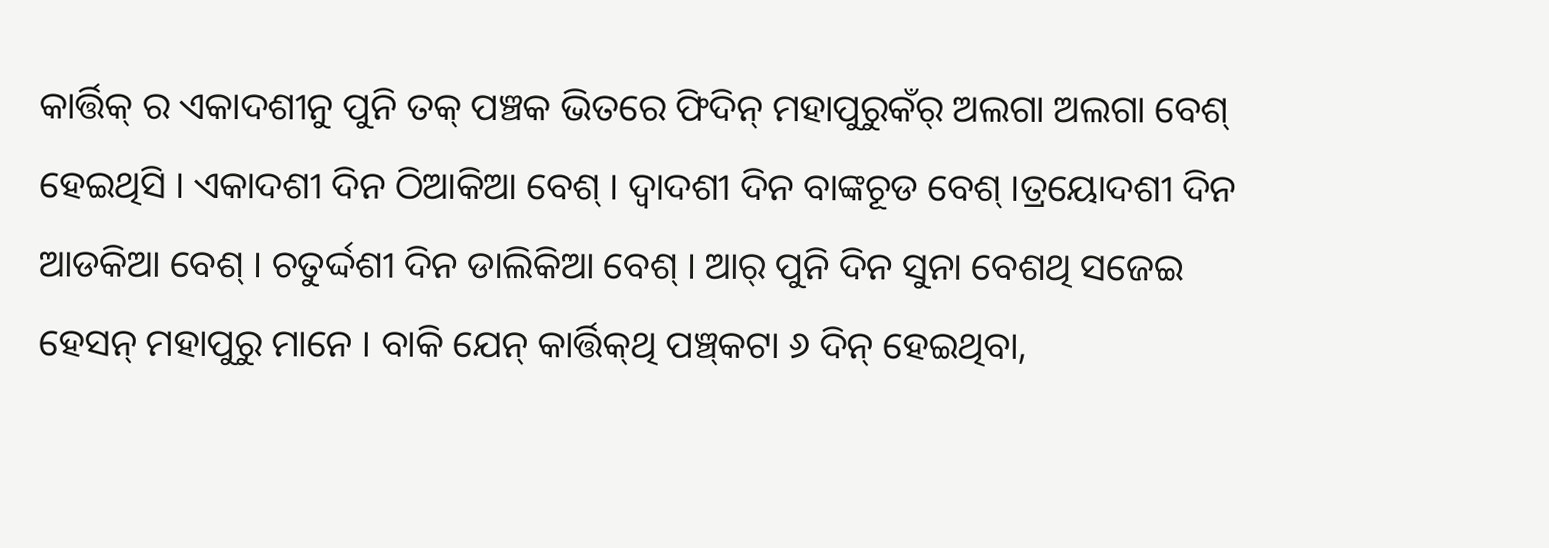କାର୍ତ୍ତିକ୍ ର ଏକାଦଶୀନୁ ପୁନି ତକ୍ ପଞ୍ଚକ ଭିତରେ ଫିଦିନ୍ ମହାପୁରୁକଁର୍ ଅଲଗା ଅଲଗା ବେଶ୍ ହେଇଥିସି । ଏକାଦଶୀ ଦିନ ଠିଆକିଆ ବେଶ୍ । ଦ୍ୱାଦଶୀ ଦିନ ବାଙ୍କଚୂଡ ବେଶ୍ ।ତ୍ରୟୋଦଶୀ ଦିନ ଆଡକିଆ ବେଶ୍ । ଚତୁର୍ଦ୍ଦଶୀ ଦିନ ଡାଲିକିଆ ବେଶ୍ । ଆର୍ ପୁନି ଦିନ ସୁନା ବେଶଥି ସଜେଇ ହେସନ୍ ମହାପୁରୁ ମାନେ । ବାକି ଯେନ୍ କାର୍ତ୍ତିକ୍‌ଥି ପଞ୍ଚ୍‌କଟା ୬ ଦିନ୍ ହେଇଥିବା,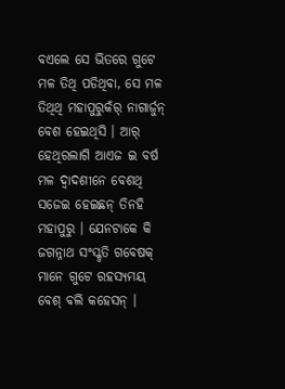ବଏଲେ ସେ ଭିତରେ ଗୁଟେ ମଳ ତିଥି ପଡିଥିବା, ସେ ମଳ ତିଥିଥି ମହାପୁରୁକଁର୍ ନାଗାର୍ଜୁନ୍ ବେଶ ହେଇଥିସି । ଆର୍ ହେଥିରଲାଗି ଆଏଜ ଇ ବର୍ଷ ମଳ ଦ୍ୱାଦଶୀନେ ବେଶଥି ସଜେଇ ହେଇଛନ୍ ତିନହି ମହାପୁରୁ । ଯେନଟାକେ କି ଜଗନ୍ନାଥ ସଂସ୍କୃତି ଗବେଷକ୍ ମାନେ ଗୁଟେ ରହସ୍ୟମୟ ବେଶ୍ ବଲି କହେସନ୍ ।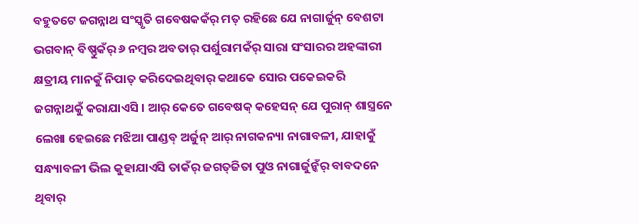ବହୁତଟେ ଜଗନ୍ନାଥ ସଂସ୍କୃତି ଗବେଷକକଁର୍ ମତ୍ ରହିଛେ ଯେ ନାଗାର୍ଜୁନ୍ ବେଶଟା ଭଗବାନ୍ ବିଷ୍ଣୁକଁର୍ ୬ ନମ୍ବର ଅବତାର୍ ପର୍ଶୁରାମକଁର୍ ସାରା ସଂସାରର ଅହଙ୍କାରୀ କ୍ଷତ୍ରୀୟ ମାନକୁଁ ନିପାତ୍ କରିଦେଇଥିବାର୍ କଥାକେ ସୋର ପକେଇକରି ଜଗନ୍ନାଥକୁଁ କରାଯାଏସି । ଆର୍ କେତେ ଗବେଷକ୍ କହେସନ୍ ଯେ ପୁରାନ୍ ଶାସ୍ତ୍ରନେ ଲେଖା ହେଇଛେ ମଝିଆ ପାଣ୍ଡବ୍ ଅର୍ଜୁନ୍ ଆର୍ ନାଗକନ୍ୟା ନାଗାବଳୀ, ଯାହାକୁଁ ସନ୍ଧ୍ୟାବଳୀ ଭିଲ କୁହାଯାଏସି ତାକଁର୍ ଜଗତ୍‌ଜିତା ପୁଓ ନାଗାର୍ଜୁନ୍କଁର୍ ବାବଦନେ ଥିବାର୍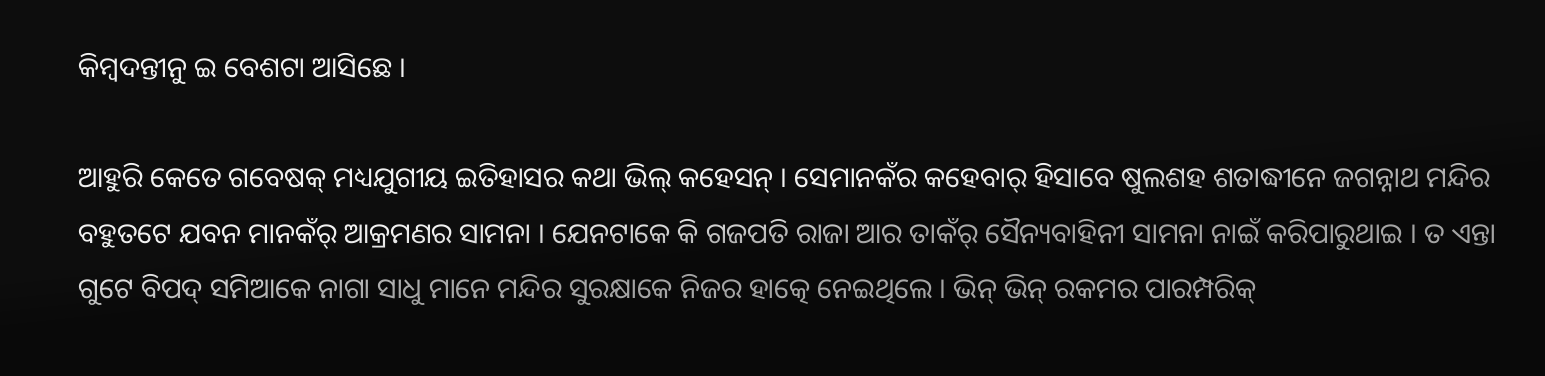କିମ୍ବଦନ୍ତୀନୁ ଇ ବେଶଟା ଆସିଛେ ।

ଆହୁରି କେତେ ଗବେଷକ୍ ମଧ୍ୟଯୁଗୀୟ ଇତିହାସର କଥା ଭିଲ୍ କହେସନ୍ । ସେମାନକଁର କହେବାର୍ ହିସାବେ ଷୁଲଶହ ଶତାଦ୍ଧୀନେ ଜଗନ୍ନାଥ ମନ୍ଦିର ବହୁତଟେ ଯବନ ମାନକଁର୍ ଆକ୍ରମଣର ସାମନା । ଯେନଟାକେ କି ଗଜପତି ରାଜା ଆର ତାକଁର୍ ସୈନ୍ୟବାହିନୀ ସାମନା ନାଇଁ କରିପାରୁଥାଇ । ତ ଏନ୍ତା ଗୁଟେ ବିପଦ୍ ସମିଆକେ ନାଗା ସାଧୁ ମାନେ ମନ୍ଦିର ସୁରକ୍ଷାକେ ନିଜର ହାତ୍କେ ନେଇଥିଲେ । ଭିନ୍ ଭିନ୍ ରକମର ପାରମ୍ପରିକ୍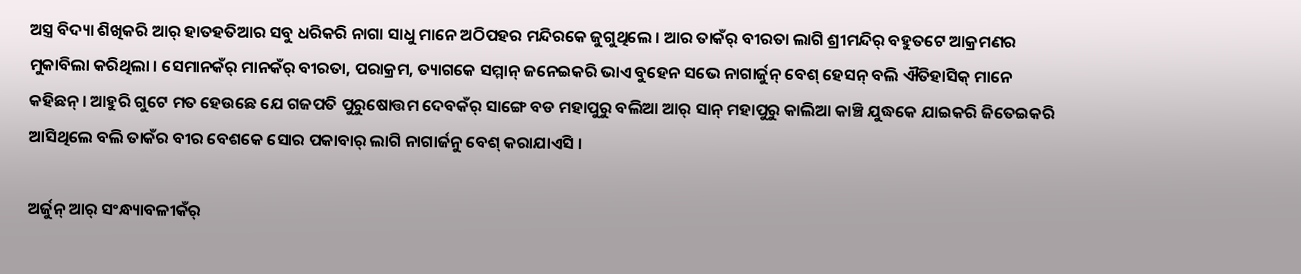ଅସ୍ତ୍ର ବିଦ୍ୟା ଶିଖିକରି ଆର୍ ହାତହତିଆର ସବୁ ଧରିକରି ନାଗା ସାଧୁ ମାନେ ଅଠିପହର ମନ୍ଦିରକେ ଜୁଗୁଥିଲେ । ଆର ତାକଁର୍ ବୀରତା ଲାଗି ଶ୍ରୀମନ୍ଦିର୍ ବହୁତଟେ ଆକ୍ରମଣର ମୁକାବିଲା କରିଥିଲା । ସେମାନକଁର୍ ମାନକଁର୍ ବୀରତା, ପରାକ୍ରମ, ତ୍ୟାଗକେ ସମ୍ମାନ୍ ଜନେଇକରି ଭାଏ ବୁହେନ ସଭେ ନାଗାର୍ଜୁନ୍ ବେଶ୍ ହେସନ୍ ବଲି ଐତିହାସିକ୍ ମାନେ କହିଛନ୍ । ଆହୁରି ଗୁଟେ ମତ ହେଉଛେ ଯେ ଗଜପତି ପୁରୁଷୋତ୍ତମ ଦେବକଁର୍ ସାଙ୍ଗେ ବଡ ମହାପୁରୁ ବଲିଆ ଆର୍ ସାନ୍ ମହାପୁରୁ କାଲିଆ କାଞ୍ଚି ଯୁଦ୍ଧକେ ଯାଇକରି ଜିତେଇକରି ଆସିଥିଲେ ବଲି ତାକଁର ବୀର ବେଶକେ ସୋର ପକାବାର୍ ଲାଗି ନାଗାର୍ଜନୁ ବେଶ୍ କରାଯାଏସି ।

ଅର୍ଜୁନ୍ ଆର୍ ସଂନ୍ଧ୍ୟାବଳୀକଁର୍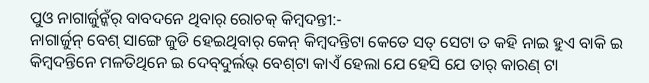ପୁଓ ନାଗାର୍ଜୁନ୍କଁର୍ ବାବଦନେ ଥିବାର୍ ରୋଚକ୍ କିମ୍ବଦନ୍ତୀ:-
ନାଗାର୍ଜୁନ୍ ବେଶ୍ ସାଙ୍ଗେ ଜୁଡି ହେଇଥିବାର୍ କେନ୍ କିମ୍ବଦନ୍ତିଟା କେତେ ସତ୍ ସେଟା ତ କହି ନାଇ ହୁଏ ବାକି ଇ କିମ୍ବଦନ୍ତିନେ ମଳତିଥିନେ ଇ ଦେବ୍‌ଦୁର୍ଲଭ୍ ବେଶ୍‌ଟା କାଏଁ ହେଲା ଯେ ହେସି ଯେ ତାର୍ କାରଣ୍ ଟା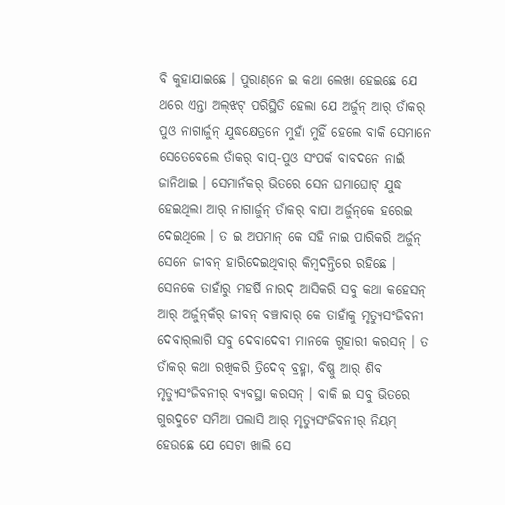ବି କୁହାଯାଇଛେ । ପୁରାଣ୍‌ନେ ଇ କଥା ଲେଖା ହେଇଛେ ଯେ ଥରେ ଏନ୍ତା ଅଲ୍‌ଝଟ୍ ପରିସ୍ଥିତି ହେଲା ଯେ ଅର୍ଜୁନ୍ ଆର୍ ତାଁକର୍ ପୁଓ ନାଗାର୍ଜୁନ୍ ଯୁଦ୍ଧକ୍ଷେତ୍ରନେ ମୁହାଁ ମୁହିଁ ହେଲେ ବାକି ସେମାନେ ସେତେବେଲେ ତାଁକର୍ ବାପ୍‌-ପୁଓ ସଂପର୍କ ବାବଦନେ ନାଇଁ ଜାନିଥାଇ । ସେମାନଁକର୍ ଭିତରେ ସେନ ଘମାଘୋଟ୍ ଯୁଦ୍ଧ ହେଇଥିଲା ଆର୍ ନାଗାର୍ଜୁନ୍ ତାଁକର୍ ବାପା ଅର୍ଜୁନ୍‌କେ ହରେଇ ଦେଇଥିଲେ । ତ ଇ ଅପମାନ୍ କେ ସହି ନାଇ ପାରିକରି ଅର୍ଜୁନ୍ ସେନେ ଜୀବନ୍ ହାରିଦେଇଥିବାର୍ କିମ୍ବଦନ୍ତିରେ ରହିଛେ । ସେନକେ ତାହାଁରୁ ମହର୍ଷି ନାରଦ୍ ଆସିକରି ସବୁ କଥା କହେସନ୍ ଆର୍ ଅର୍ଜୁନ୍‌କଁର୍ ଜୀବନ୍ ବଞ୍ଚାବାର୍ କେ ତାହାଁକୁ ମୃତ୍ୟୁସଂଜିବନୀ ଦେବାର୍‌ଲାଗି ସବୁ ଦେବାଦେବୀ ମାନକେ ଗୁହାରୀ କରସନ୍ । ତ ତାଁକର୍ କଥା ରଖିକରି ତ୍ରିଦେବ୍ ବ୍ରହ୍ମା, ବିଷ୍ଣୁ ଆର୍ ଶିବ ମୃତ୍ୟୁସଂଜିବନୀର୍ ବ୍ୟବସ୍ଥା କରସନ୍ । ବାକି ଇ ସବୁ ଭିତରେ ଗୁରଦୁଟେ ସମିଆ ପଲାସି ଆର୍ ମୃତ୍ୟୁସଂଜିବନୀର୍ ନିୟମ୍ ହେଉଛେ ଯେ ସେଟା ଖାଲି ସେ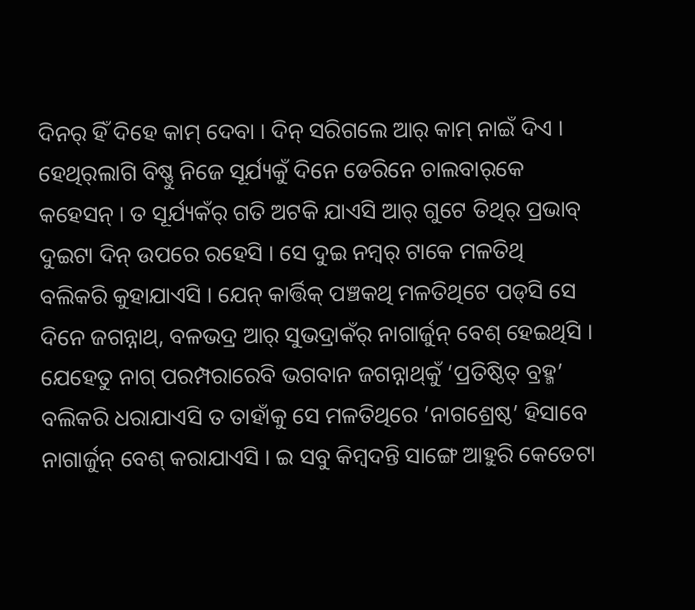ଦିନର୍ ହିଁ ଦିହେ କାମ୍ ଦେବା । ଦିନ୍ ସରିଗଲେ ଆର୍ କାମ୍ ନାଇଁ ଦିଏ । ହେଥିର୍‌ଲାଗି ବିଷ୍ଣୁ ନିଜେ ସୂର୍ଯ୍ୟକୁଁ ଦିନେ ଡେରିନେ ଚାଲବାର୍‌କେ କହେସନ୍ । ତ ସୂର୍ଯ୍ୟକଁର୍ ଗତି ଅଟକି ଯାଏସି ଆର୍ ଗୁଟେ ତିଥିର୍ ପ୍ରଭାବ୍ ଦୁଇଟା ଦିନ୍ ଉପରେ ରହେସି । ସେ ଦୁଇ ନମ୍ବର୍ ଟାକେ ମଳତିଥି ବଲିକରି କୁହାଯାଏସି । ଯେନ୍ କାର୍ତ୍ତିକ୍‌ ପଞ୍ଚକଥି ମଳତିଥିଟେ ପଡ୍‌ସି ସେ ଦିନେ ଜଗନ୍ନାଥ୍‌, ବଳଭଦ୍ର ଆର୍ ସୁଭଦ୍ରାକଁର୍ ନାଗାର୍ଜୁନ୍ ବେଶ୍ ହେଇଥିସି । ଯେହେତୁ ନାଗ୍ ପରମ୍ପରାରେବି ଭଗବାନ ଜଗନ୍ନାଥ୍‌କୁଁ ‘ପ୍ରତିଷ୍ଠିତ୍ ବ୍ରହ୍ମ’ ବଲିକରି ଧରାଯାଏସି ତ ତାହାଁକୁ ସେ ମଳତିଥିରେ ‘ନାଗଶ୍ରେଷ୍ଠ’ ହିସାବେ ନାଗାର୍ଜୁନ୍ ବେଶ୍ କରାଯାଏସି । ଇ ସବୁ କିମ୍ବଦନ୍ତି ସାଙ୍ଗେ ଆହୁରି କେତେଟା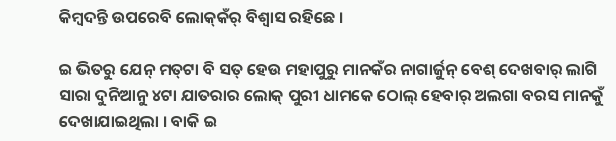କିମ୍ବଦନ୍ତି ଉପରେବି ଲୋକ୍‌କଁର୍ ବିଶ୍ୱାସ ରହିଛେ ।

ଇ ଭିତରୁ ଯେନ୍ ମତ୍‌ଟା ବି ସତ୍ ହେଉ ମହାପୁରୁ ମାନକଁର ନାଗାର୍ଜୁନ୍ ବେଶ୍ ଦେଖବାର୍ ଲାଗି ସାରା ଦୁନିଆନୁ ୪ଟା ଯାତରାର ଲୋକ୍ ପୁରୀ ଧାମକେ ଠୋଲ୍ ହେବାର୍ ଅଲଗା ବରସ ମାନକୁଁ ଦେଖାଯାଇଥିଲା । ବାକି ଇ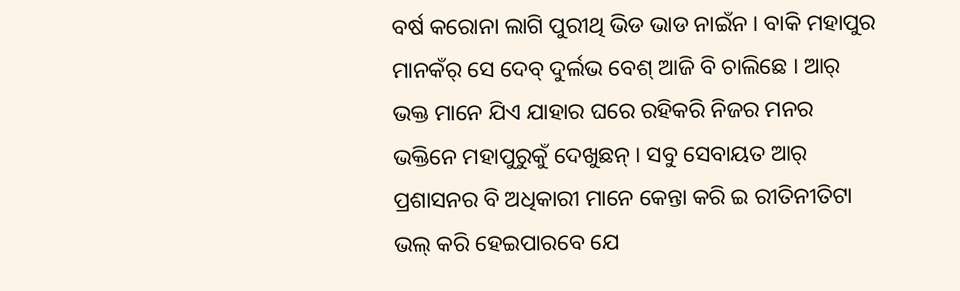ବର୍ଷ କରୋନା ଲାଗି ପୁରୀଥି ଭିଡ ଭାଡ ନାଇଁନ । ବାକି ମହାପୁର ମାନକଁର୍ ସେ ଦେବ୍ ଦୁର୍ଲଭ ବେଶ୍ ଆଜି ବି ଚାଲିଛେ । ଆର୍ ଭକ୍ତ ମାନେ ଯିଏ ଯାହାର ଘରେ ରହିକରି ନିଜର ମନର ଭକ୍ତିନେ ମହାପୁରୁକୁଁ ଦେଖୁଛନ୍ । ସବୁ ସେବାୟତ ଆର୍ ପ୍ରଶାସନର ବି ଅଧିକାରୀ ମାନେ କେନ୍ତା କରି ଇ ରୀତିନୀତିଟା ଭଲ୍ କରି ହେଇପାରବେ ଯେ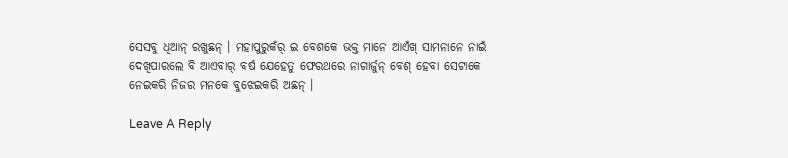ସେସବୁ ଧିଆନ୍ ରଖୁଛନ୍ । ମହାପୁରୁକଁର୍ ଇ ବେଶକେ ଭକ୍ତ ମାନେ ଆଏଁଖ୍ ସାମନାନେ ନାଇଁ ଦେଖିପାରଲେ ବି ଆଏବାର୍ ବର୍ଷ ଯେହେତୁ ଫେରଥରେ ନାଗାର୍ଜୁନ୍ ବେଶ୍ ହେବା ସେଟାକେ ନେଇକରି ନିଜର ମନକେ ବୁଝେଇକରି ଅଛନ୍ ।

Leave A Reply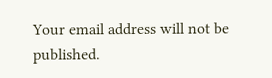Your email address will not be published.